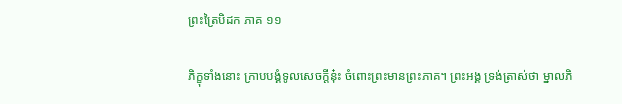ព្រះត្រៃបិដក ភាគ ១១

ភិក្ខុទាំងនោះ ក្រាបបង្គំទូលសេចក្តីនុ៎ះ ចំពោះព្រះមានព្រះភាគ។ ព្រះអង្គ ទ្រង់ត្រាស់ថា ម្នាលភិ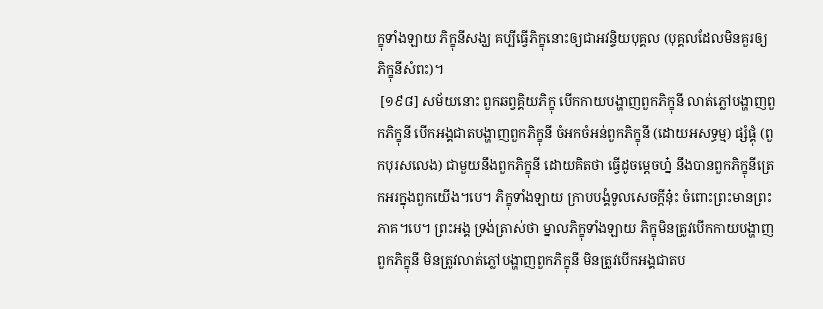ក្ខុទាំងឡាយ ភិក្ខុនីសង្ឃ គប្បីធ្វើភិក្ខុនោះឲ្យជាអវន្ទិយបុគ្គល (បុគ្គលដែលមិនគួរឲ្យភិក្ខុនីសំពះ)។
 [១៩៨] សម័យនោះ ពួកឆព្វគ្គិយភិក្ខុ បើកកាយបង្ហាញពួកភិក្ខុនី លាត់ភ្លៅបង្ហាញពួកភិក្ខុនី បើកអង្គជាតបង្ហាញពួកភិក្ខុនី ចំអកចំអន់ពួកភិក្ខុនី (ដោយអសទ្ធម្ម) ផ្សំផ្គុំ (ពួកបុរសលេង) ជាមួយនឹងពួកភិក្ខុនី ដោយគិតថា ធ្វើដូចម្តេចហ្ន៎ នឹងបានពួកភិក្ខុនីត្រេកអរក្នុងពួកយើង។បេ។ ភិក្ខុទាំងឡាយ ក្រាបបង្គំទូលសេចក្តីនុ៎ះ ចំពោះព្រះមានព្រះភាគ។បេ។ ព្រះអង្គ ទ្រង់ត្រាស់ថា ម្នាលភិក្ខុទាំងឡាយ ភិក្ខុមិនត្រូវបើកកាយបង្ហាញពួកភិក្ខុនី មិនត្រូវលាត់ភ្លៅបង្ហាញពួកភិក្ខុនី មិនត្រូវបើកអង្គជាតប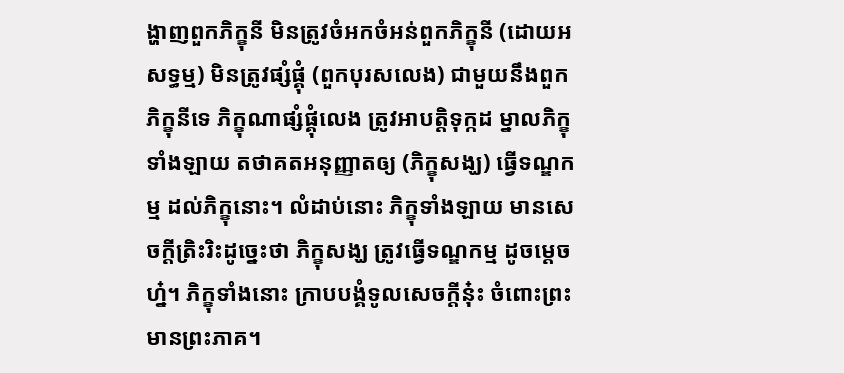ង្ហាញពួកភិក្ខុនី មិនត្រូវចំអកចំអន់ពួកភិក្ខុនី (ដោយអសទ្ធម្ម) មិនត្រូវផ្សំផ្គុំ (ពួកបុរសលេង) ជាមួយនឹងពួកភិក្ខុនីទេ ភិក្ខុណាផ្សំផ្គុំលេង ត្រូវអាបត្តិទុក្កដ ម្នាលភិក្ខុទាំងឡាយ តថាគតអនុញ្ញាតឲ្យ (ភិក្ខុសង្ឃ) ធ្វើទណ្ឌកម្ម ដល់ភិក្ខុនោះ។ លំដាប់នោះ ភិក្ខុទាំងឡាយ មានសេចក្តីត្រិះរិះដូច្នេះថា ភិក្ខុសង្ឃ ត្រូវធ្វើទណ្ឌកម្ម ដូចម្តេចហ្ន៎។ ភិក្ខុទាំងនោះ ក្រាបបង្គំទូលសេចក្តីនុ៎ះ ចំពោះព្រះមានព្រះភាគ។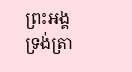ព្រះអង្គ ទ្រង់ត្រា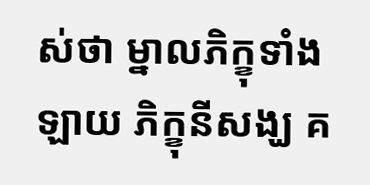ស់ថា ម្នាលភិក្ខុទាំងឡាយ ភិក្ខុនីសង្ឃ គ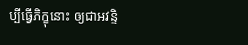ប្បីធ្វើភិក្ខុនោះ ឲ្យជាអវន្ទិ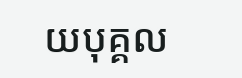យបុគ្គល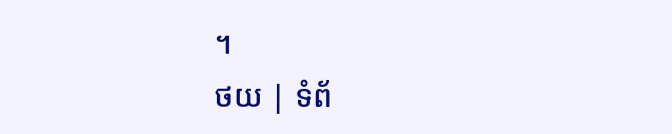។
ថយ | ទំព័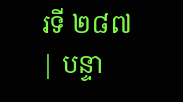រទី ២៨៧ | បន្ទា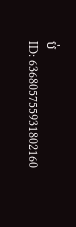ប់
ID: 636805755931802160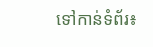ទៅកាន់ទំព័រ៖